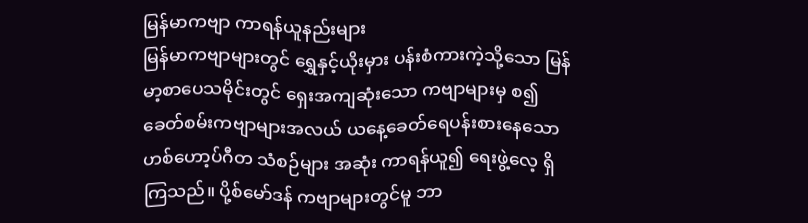မြန်မာကဗျာ ကာရန်ယူနည်းများ
မြန်မာကဗျာများတွင် ရွှေနှင့်ယိုးမှား ပန်းစံကားကဲ့သို့သော မြန်မာ့စာပေသမိုင်းတွင် ရှေးအကျဆုံးသော ကဗျာများမှ စ၍ ခေတ်စမ်းကဗျာများအလယ် ယနေ့ခေတ်ရေပန်းစားနေသော ဟစ်ဟော့ပ်ဂီတ သံစဉ်များ အဆုံး ကာရန်ယူ၍ ရေးဖွဲ့လေ့ ရှိကြသည်။ ပို့စ်မော်ဒန် ကဗျာများတွင်မူ ဘာ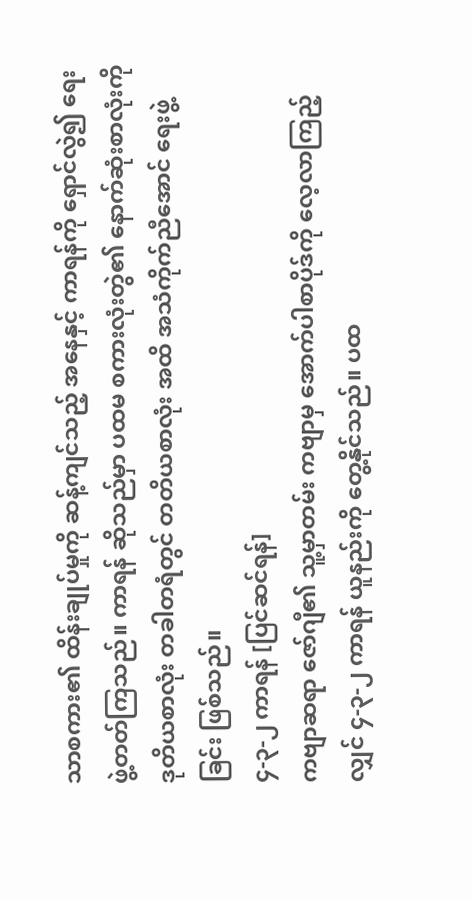သာစကား၏ ထိန်းချုပ်မှုကို ဆန့်ကျင်သည့် အနေနှင့် ကာရန်ကို ရှောင်လွဲ၍ ရေးဖွဲ့တတ်ကြသည်။ ကာရန် ဆိုသည်မှာ ပထမ စကားလုံးတွဲ၏ နောက်ဆုံးစာလုံးကို ဒုတိယစာလုံး တခါတရံတွင် တတိယစာလုံး အထိ အသံကိုက်ညီအောင် ရေးဖွဲ့ခြင်း ဖြစ်သည်။
၄-၃-၂ ကာရန် [ပြင်ဆင်ရန်]
ကဗျာဆရာ ဇော်ဂျီ၏ သူ့မှာတမ်း ကဗျာမှ အောက်ပါစာပိုဒ်ကို လေ့လာကြည့်လျှင် ၄-၃-၂ ကာရန် ယူနည်းကို တွေ့နိုင်သည်။ ပထ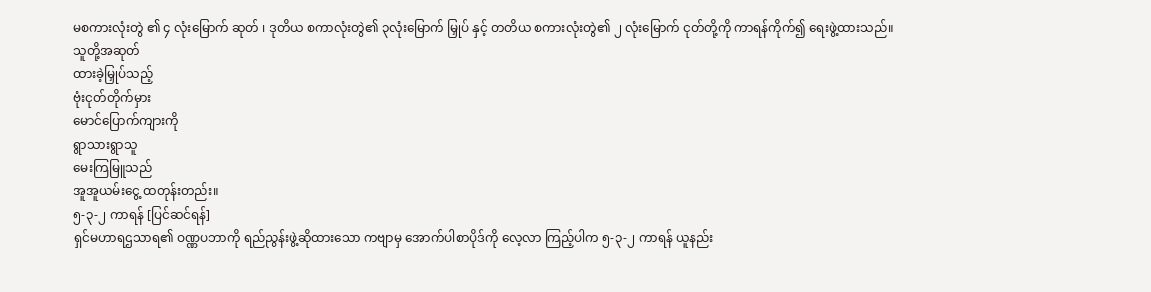မစကားလုံးတွဲ ၏ ၄ လုံးမြောက် ဆုတ် ၊ ဒုတိယ စကာလုံးတွဲ၏ ၃လုံးမြောက် မြှုပ် နှင့် တတိယ စကားလုံးတွဲ၏ ၂ လုံးမြောက် ငုတ်တို့ကို ကာရန်ကိုက်၍ ရေးဖွဲ့ထားသည်။
သူတို့အဆုတ်
ထားခဲ့မြှုပ်သည့်
ဗုံးငုတ်တိုက်မှား
မောင်ပြောက်ကျားကို
ရွာသားရွာသူ
မေးကြမြူသည်
အူအူယမ်းငွေ့ ထတုန်းတည်း။
၅-၃-၂ ကာရန် [ပြင်ဆင်ရန်]
ရှင်မဟာရဌသာရ၏ ဝဏ္ဏပဘာကို ရည်ညွန်းဖွဲ့ဆိုထားသော ကဗျာမှ အောက်ပါစာပိုဒ်ကို လေ့လာ ကြည့်ပါက ၅-၃-၂ ကာရန် ယူနည်း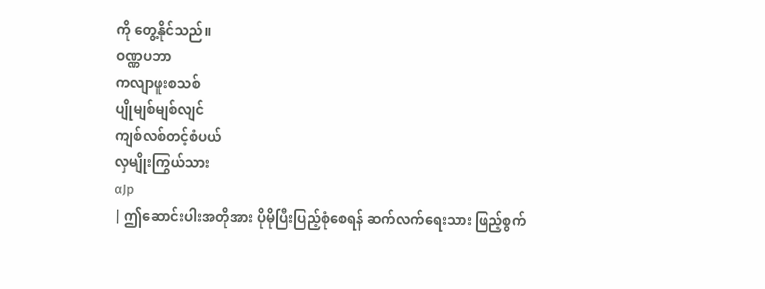ကို တွေ့နိုင်သည်။
ဝဏ္ဏပဘာ
ကလျာဖူးစသစ်
ပျိုမျစ်မျစ်လျင်
ကျစ်လစ်တင့်စံပယ်
လှမျိုးကြွယ်သား
αJp
| ဤဆောင်းပါးအတိုအား ပိုမိုပြီးပြည့်စုံစေရန် ဆက်လက်ရေးသား ဖြည့်စွက်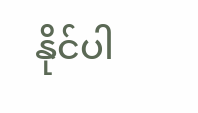နိုင်ပါ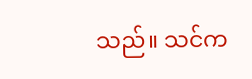သည်။ သင်က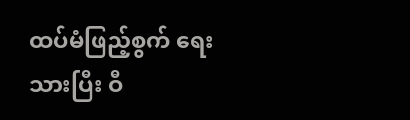ထပ်မံဖြည့်စွက် ရေးသားပြီး ဝီ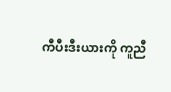ကီပီးဒီးယားကို ကူညီ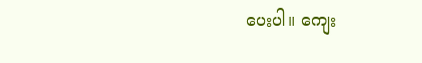ပေးပါ။ ကျေး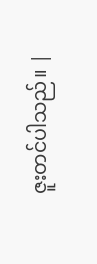ဇူးတင်ပါသည်။ |